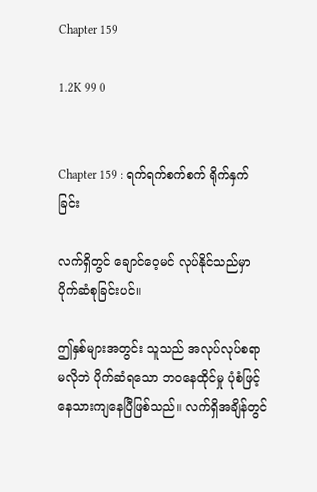Chapter 159

1.2K 99 0


Chapter 159 : ရက်ရက်စက်စက် ရိုက်နှက်ခြင်း

လက်ရှိတွင် ချောင်ဝေ့မင် လုပ်နိုင်သည်မှာ ပိုက်ဆံစုခြင်းပင်။

ဤနှစ်များအတွင်း သူသည် အလုပ်လုပ်စရာ မလိုဘဲ ပိုက်ဆံရသော ဘဝနေထိုင်မှု ပုံစံဖြင့် နေသားကျနေပြီဖြစ်သည်။ လက်ရှိအချိန်တွင်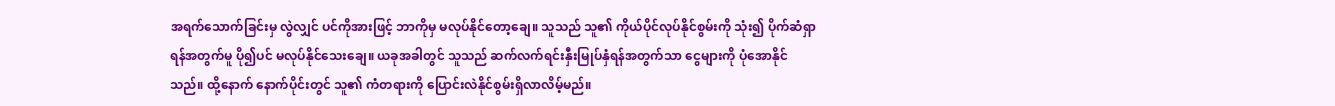အရက်သောက်ခြင်းမှ လွဲလျှင် ပင်ကိုအားဖြင့် ဘာကိုမှ မလုပ်နိုင်တော့ချေ။ သူသည် သူ၏ ကိုယ်ပိုင်လုပ်နိုင်စွမ်းကို သုံး၍ ပိုက်ဆံရှာရန်အတွက်မူ ပို၍ပင် မလုပ်နိုင်သေးချေ။ ယခုအခါတွင် သူသည် ဆက်လက်ရင်းနှီးမြုပ်နှံရန်အတွက်သာ ငွေများကို ပုံအောနိုင်သည်။ ထို့နောက် နောက်ပိုင်းတွင် သူ၏ ကံတရားကို ပြောင်းလဲနိုင်စွမ်းရှိလာလိမ့်မည်။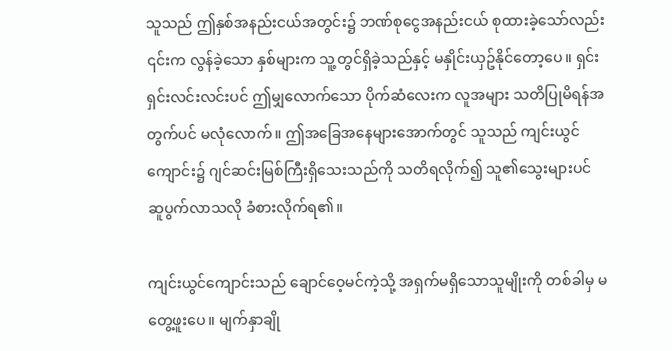သူသည် ဤနှစ်အနည်းငယ်အတွင်း၌ ဘဏ်စုငွေအနည်းငယ် စုထားခဲ့သော်လည်း ၎င်းက လွန်ခဲ့သော နှစ်များက သူ့တွင်ရှိခဲ့သည်နှင့် မနှိုင်းယှဥ်နိုင်တော့ပေ။ ရှင်းရှင်းလင်းလင်းပင် ဤမျှလောက်သော ပိုက်ဆံလေးက လူအများ သတိပြုမိရန်အတွက်ပင် မလုံလောက်။ ဤအခြေအနေများအောက်တွင် သူသည် ကျင်းယွင်ကျောင်း၌ ဂျင်ဆင်းမြစ်ကြီးရှိသေးသည်ကို သတိရလိုက်၍ သူ၏သွေးများပင် ဆူပွက်လာသလို ခံစားလိုက်ရ၏။

ကျင်းယွင်ကျောင်းသည် ချောင်ဝေ့မင်ကဲ့သို့ အရှက်မရှိသောသူမျိုးကို တစ်ခါမှ မတွေ့ဖူးပေ။ မျက်နှာချို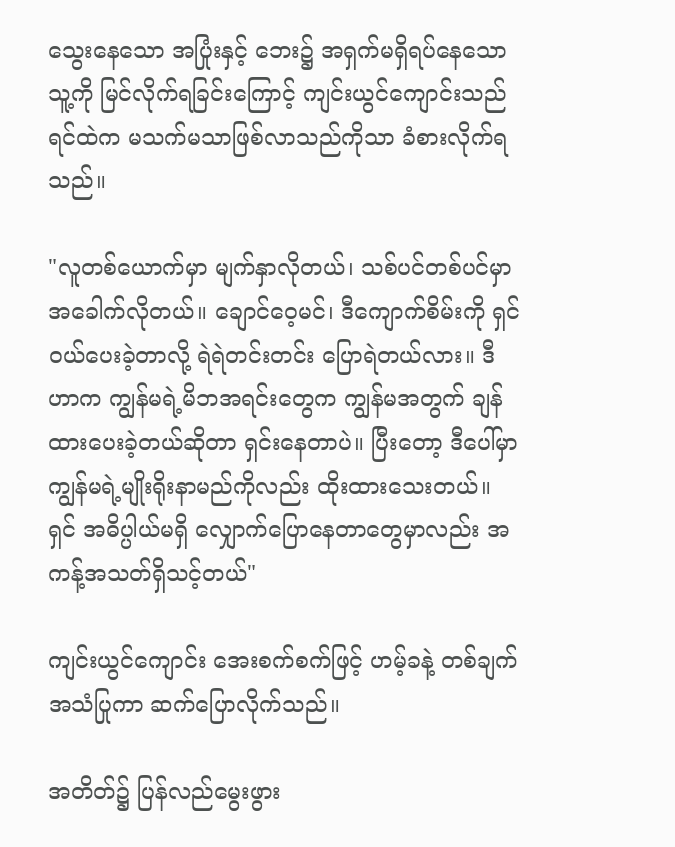သွေးနေသော အပြုံးနှင့် ဘေး၌ အရှက်မရှိရပ်နေသော သူ့ကို မြင်လိုက်ရခြင်းကြောင့် ကျင်းယွင်ကျောင်းသည် ရင်ထဲက မသက်မသာဖြစ်လာသည်ကိုသာ ခံစားလိုက်ရသည်။

"လူတစ်ယောက်မှာ မျက်နှာလိုတယ်၊ သစ်ပင်တစ်ပင်မှာ အခေါက်လိုတယ်။ ချောင်ဝေ့မင်၊ ဒီကျောက်စိမ်းကို ရှင် ဝယ်ပေးခဲ့တာလို့ ရဲရဲတင်းတင်း ပြောရဲတယ်လား။ ဒီဟာက ကျွန်မရဲ့မိဘအရင်းတွေက ကျွန်မအတွက် ချန်ထားပေးခဲ့တယ်ဆိုတာ ရှင်းနေတာပဲ။ ပြီးတော့ ဒီပေါ်မှာ ကျွန်မရဲ့မျိုးရိုးနာမည်ကိုလည်း ထိုးထားသေးတယ်။ ရှင် အဓိပ္ပါယ်မရှိ လျှောက်ပြောနေတာတွေမှာလည်း အကန့်အသတ်ရှိသင့်တယ်"

ကျင်းယွင်ကျောင်း အေးစက်စက်ဖြင့် ဟမ့်ခနဲ့ တစ်ချက် အသံပြုကာ ဆက်ပြောလိုက်သည်။

အတိတ်၌ ပြန်လည်မွေးဖွား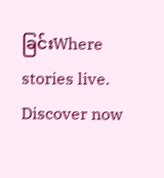ခြင်းWhere stories live. Discover now